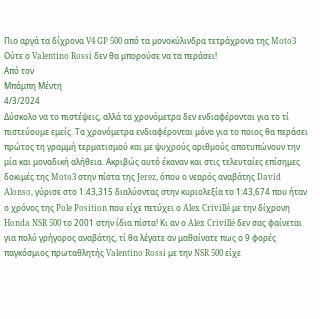Πιο αργά τα δίχρονα V4 GP 500 από τα μονοκύλινδρα τετράχρονα της Moto3
Ούτε ο Valentino Rossi δεν θα μπορούσε να τα περάσει!
Από τον
Μπάμπη Μέντη
4/3/2024
Δύσκολο να το πιστέψεις, αλλά τα χρονόμετρα δεν ενδιαφέρονται για το τί πιστεύουμε εμείς. Τα χρονόμετρα ενδιαφέρονται μόνο για το ποιος θα περάσει πρώτος τη γραμμή τερματισμού και με ψυχρούς αριθμούς αποτυπώνουν την μία και μοναδική αλήθεια. Ακριβώς αυτό έκαναν και στις τελευταίες επίσημες δοκιμές της Moto3 στην πίστα της Jerez, όπου ο νεαρός αναβάτης David Alonso, γύρισε στο 1:43,315 διαλύοντας στην κυριολεξία το 1:43,674 που ήταν ο χρόνος της Pole Position που είχε πετύχει ο Alex Crivillé με την δίχρονη Honda NSR 500 το 2001 στην ίδια πίστα! Κι αν ο Alex Crivillé δεν σας φαίνεται για πολύ γρήγορος αναβάτης, τί θα λέγατε αν μαθαίνατε πως ο 9 φορές παγκόσμιος πρωταθλητής Valentino Rossi με την NSR 500 είχε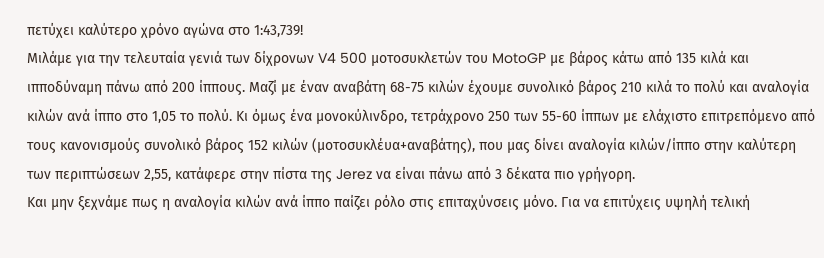πετύχει καλύτερο χρόνο αγώνα στο 1:43,739!
Μιλάμε για την τελευταία γενιά των δίχρονων V4 500 μοτοσυκλετών του MotoGP με βάρος κάτω από 135 κιλά και ιπποδύναμη πάνω από 200 ίππους. Μαζί με έναν αναβάτη 68-75 κιλών έχουμε συνολικό βάρος 210 κιλά το πολύ και αναλογία κιλών ανά ίππο στο 1,05 το πολύ. Κι όμως ένα μονοκύλινδρο, τετράχρονο 250 των 55-60 ίππων με ελάχιστο επιτρεπόμενο από τους κανονισμούς συνολικό βάρος 152 κιλών (μοτοσυκλέυα+αναβάτης), που μας δίνει αναλογία κιλών/ίππο στην καλύτερη των περιπτώσεων 2,55, κατάφερε στην πίστα της Jerez να είναι πάνω από 3 δέκατα πιο γρήγορη.
Και μην ξεχνάμε πως η αναλογία κιλών ανά ίππο παίζει ρόλο στις επιταχύνσεις μόνο. Για να επιτύχεις υψηλή τελική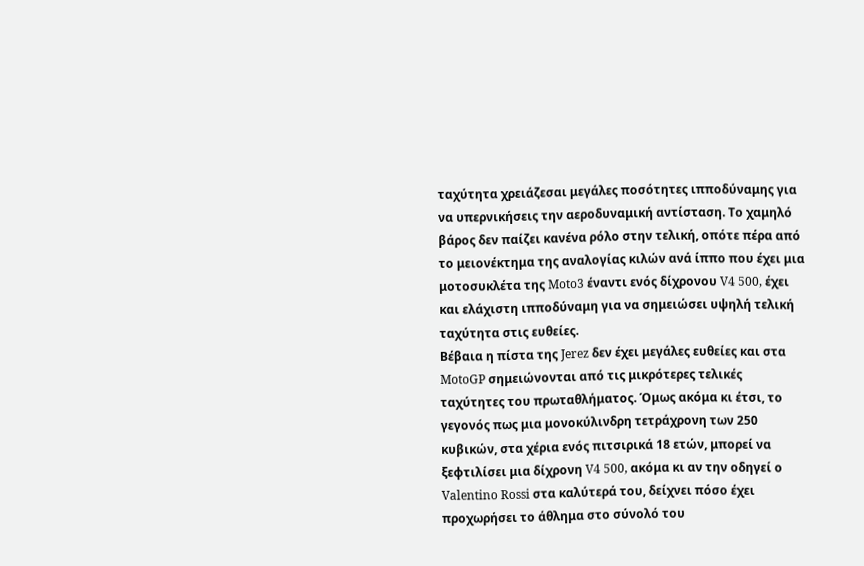ταχύτητα χρειάζεσαι μεγάλες ποσότητες ιπποδύναμης για να υπερνικήσεις την αεροδυναμική αντίσταση. Το χαμηλό βάρος δεν παίζει κανένα ρόλο στην τελική, οπότε πέρα από το μειονέκτημα της αναλογίας κιλών ανά ίππο που έχει μια μοτοσυκλέτα της Moto3 έναντι ενός δίχρονου V4 500, έχει και ελάχιστη ιπποδύναμη για να σημειώσει υψηλή τελική ταχύτητα στις ευθείες.
Βέβαια η πίστα της Jerez δεν έχει μεγάλες ευθείες και στα MotoGP σημειώνονται από τις μικρότερες τελικές ταχύτητες του πρωταθλήματος. Όμως ακόμα κι έτσι, το γεγονός πως μια μονοκύλινδρη τετράχρονη των 250 κυβικών, στα χέρια ενός πιτσιρικά 18 ετών, μπορεί να ξεφτιλίσει μια δίχρονη V4 500, ακόμα κι αν την οδηγεί ο Valentino Rossi στα καλύτερά του, δείχνει πόσο έχει προχωρήσει το άθλημα στο σύνολό του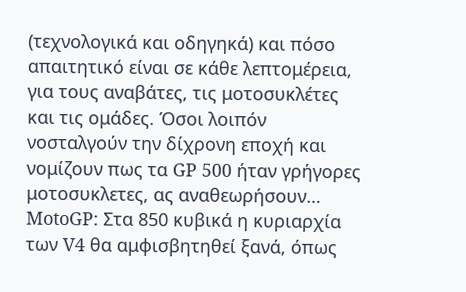(τεχνολογικά και οδηγηκά) και πόσο απαιτητικό είναι σε κάθε λεπτομέρεια, για τους αναβάτες, τις μοτοσυκλέτες και τις ομάδες. Όσοι λοιπόν νοσταλγούν την δίχρονη εποχή και νομίζουν πως τα GP 500 ήταν γρήγορες μοτοσυκλετες, ας αναθεωρήσουν…
MotoGP: Στα 850 κυβικά η κυριαρχία των V4 θα αμφισβητηθεί ξανά, όπως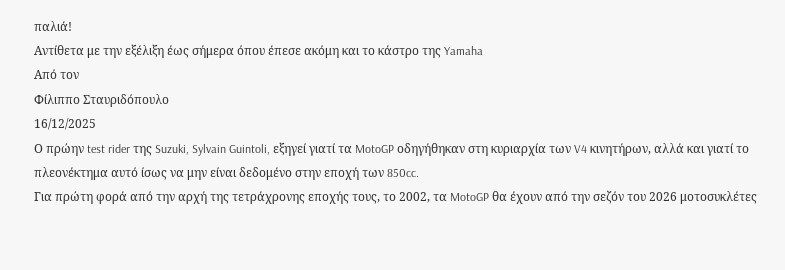παλιά!
Αντίθετα με την εξέλιξη έως σήμερα όπου έπεσε ακόμη και το κάστρο της Yamaha
Από τον
Φίλιππο Σταυριδόπουλο
16/12/2025
Ο πρώην test rider της Suzuki, Sylvain Guintoli, εξηγεί γιατί τα MotoGP οδηγήθηκαν στη κυριαρχία των V4 κινητήρων, αλλά και γιατί το πλεονέκτημα αυτό ίσως να μην είναι δεδομένο στην εποχή των 850cc.
Για πρώτη φορά από την αρχή της τετράχρονης εποχής τους, το 2002, τα MotoGP θα έχουν από την σεζόν του 2026 μοτοσυκλέτες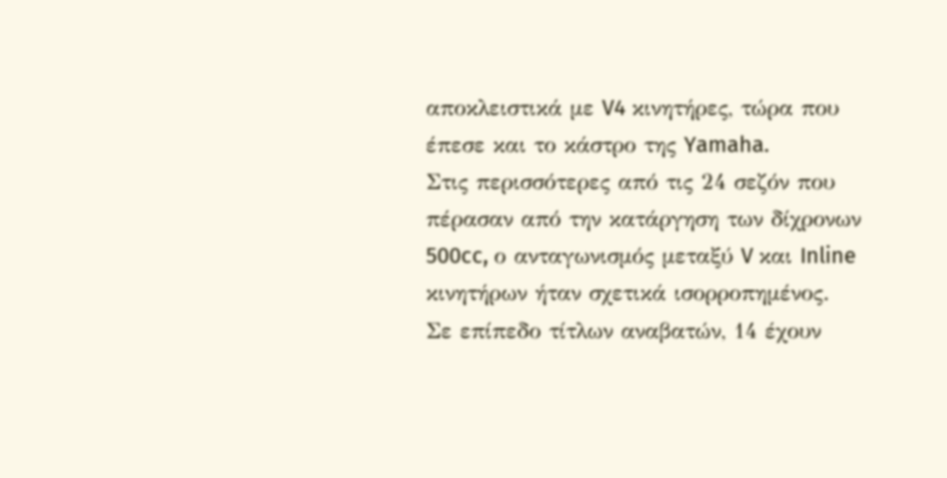αποκλειστικά με V4 κινητήρες, τώρα που έπεσε και το κάστρο της Yamaha.
Στις περισσότερες από τις 24 σεζόν που πέρασαν από την κατάργηση των δίχρονων 500cc, ο ανταγωνισμός μεταξύ V και Inline κινητήρων ήταν σχετικά ισορροπημένος.
Σε επίπεδο τίτλων αναβατών, 14 έχουν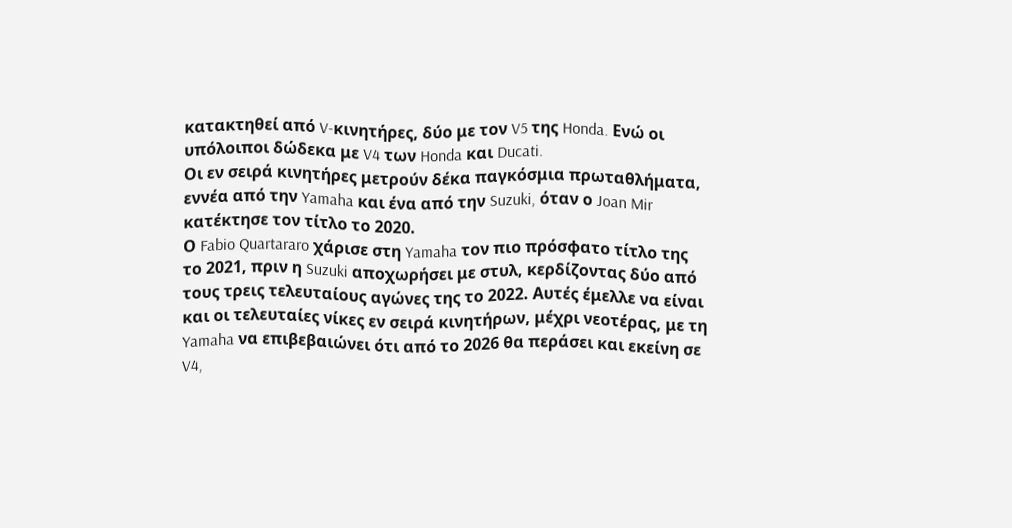κατακτηθεί από V-κινητήρες, δύο με τον V5 της Honda. Ενώ οι υπόλοιποι δώδεκα με V4 των Honda και Ducati.
Οι εν σειρά κινητήρες μετρούν δέκα παγκόσμια πρωταθλήματα, εννέα από την Yamaha και ένα από την Suzuki, όταν ο Joan Mir κατέκτησε τον τίτλο το 2020.
Ο Fabio Quartararo χάρισε στη Yamaha τον πιο πρόσφατο τίτλο της το 2021, πριν η Suzuki αποχωρήσει με στυλ, κερδίζοντας δύο από τους τρεις τελευταίους αγώνες της το 2022. Αυτές έμελλε να είναι και οι τελευταίες νίκες εν σειρά κινητήρων, μέχρι νεοτέρας, με τη Yamaha να επιβεβαιώνει ότι από το 2026 θα περάσει και εκείνη σε V4,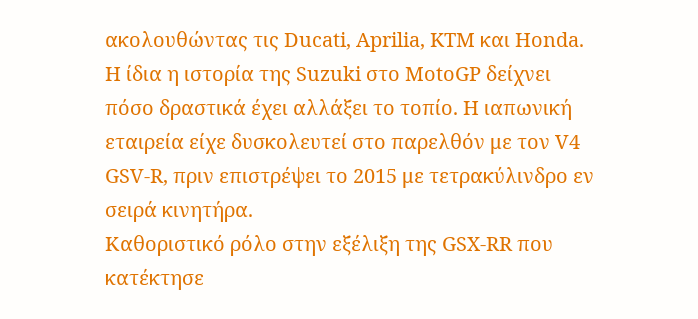ακολουθώντας τις Ducati, Aprilia, KTM και Honda.
Η ίδια η ιστορία της Suzuki στο MotoGP δείχνει πόσο δραστικά έχει αλλάξει το τοπίο. Η ιαπωνική εταιρεία είχε δυσκολευτεί στο παρελθόν με τον V4 GSV-R, πριν επιστρέψει το 2015 με τετρακύλινδρο εν σειρά κινητήρα.
Καθοριστικό ρόλο στην εξέλιξη της GSX-RR που κατέκτησε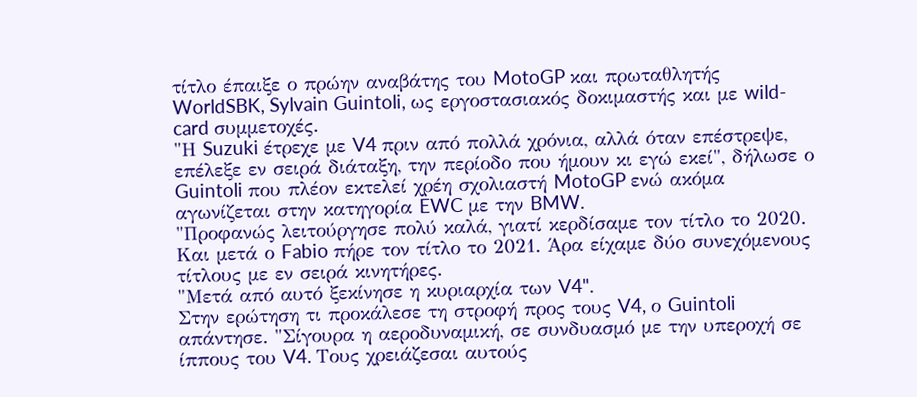τίτλο έπαιξε ο πρώην αναβάτης του MotoGP και πρωταθλητής WorldSBK, Sylvain Guintoli, ως εργοστασιακός δοκιμαστής και με wild-card συμμετοχές.
"Η Suzuki έτρεχε με V4 πριν από πολλά χρόνια, αλλά όταν επέστρεψε, επέλεξε εν σειρά διάταξη, την περίοδο που ήμουν κι εγώ εκεί", δήλωσε ο Guintoli που πλέον εκτελεί χρέη σχολιαστή MotoGP ενώ ακόμα αγωνίζεται στην κατηγορία EWC με την BMW.
"Προφανώς λειτούργησε πολύ καλά, γιατί κερδίσαμε τον τίτλο το 2020. Και μετά ο Fabio πήρε τον τίτλο το 2021. Άρα είχαμε δύο συνεχόμενους τίτλους με εν σειρά κινητήρες.
"Μετά από αυτό ξεκίνησε η κυριαρχία των V4".
Στην ερώτηση τι προκάλεσε τη στροφή προς τους V4, ο Guintoli απάντησε. "Σίγουρα η αεροδυναμική, σε συνδυασμό με την υπεροχή σε ίππους του V4. Τους χρειάζεσαι αυτούς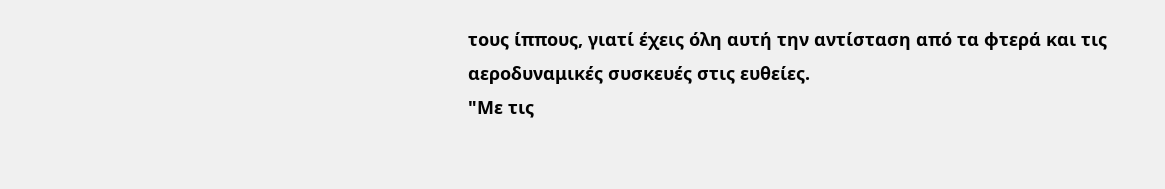τους ίππους, γιατί έχεις όλη αυτή την αντίσταση από τα φτερά και τις αεροδυναμικές συσκευές στις ευθείες.
"Με τις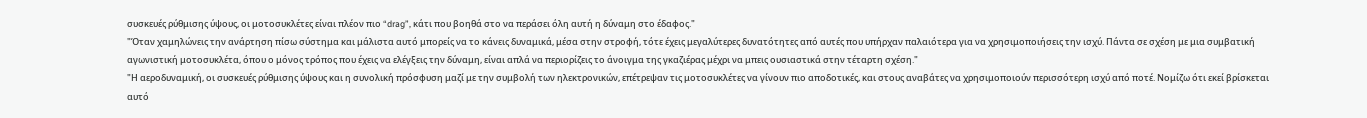συσκευές ρύθμισης ύψους, οι μοτοσυκλέτες είναι πλέον πιο “drag”, κάτι που βοηθά στο να περάσει όλη αυτή η δύναμη στο έδαφος."
"Όταν χαμηλώνεις την ανάρτηση πίσω σύστημα και μάλιστα αυτό μπορείς να το κάνεις δυναμικά, μέσα στην στροφή, τότε έχεις μεγαλύτερες δυνατότητες από αυτές που υπήρχαν παλαιότερα για να χρησιμοποιήσεις την ισχύ. Πάντα σε σχέση με μια συμβατική αγωνιστική μοτοσυκλέτα, όπου ο μόνος τρόπος που έχεις να ελέγξεις την δύναμη, είναι απλά να περιορίζεις το άνοιγμα της γκαζιέρας μέχρι να μπεις ουσιαστικά στην τέταρτη σχέση."
"Η αεροδυναμική, οι συσκευές ρύθμισης ύψους και η συνολική πρόσφυση μαζί με την συμβολή των ηλεκτρονικών, επέτρεψαν τις μοτοσυκλέτες να γίνουν πιο αποδοτικές, και στους αναβάτες να χρησιμοποιούν περισσότερη ισχύ από ποτέ. Νομίζω ότι εκεί βρίσκεται αυτό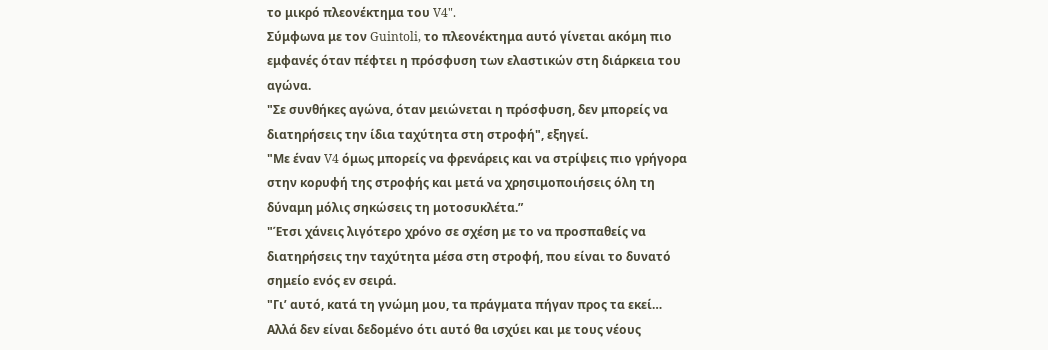το μικρό πλεονέκτημα του V4".
Σύμφωνα με τον Guintoli, το πλεονέκτημα αυτό γίνεται ακόμη πιο εμφανές όταν πέφτει η πρόσφυση των ελαστικών στη διάρκεια του αγώνα.
"Σε συνθήκες αγώνα, όταν μειώνεται η πρόσφυση, δεν μπορείς να διατηρήσεις την ίδια ταχύτητα στη στροφή", εξηγεί.
"Με έναν V4 όμως μπορείς να φρενάρεις και να στρίψεις πιο γρήγορα στην κορυφή της στροφής και μετά να χρησιμοποιήσεις όλη τη δύναμη μόλις σηκώσεις τη μοτοσυκλέτα.”
"Έτσι χάνεις λιγότερο χρόνο σε σχέση με το να προσπαθείς να διατηρήσεις την ταχύτητα μέσα στη στροφή, που είναι το δυνατό σημείο ενός εν σειρά.
"Γι’ αυτό, κατά τη γνώμη μου, τα πράγματα πήγαν προς τα εκεί… Αλλά δεν είναι δεδομένο ότι αυτό θα ισχύει και με τους νέους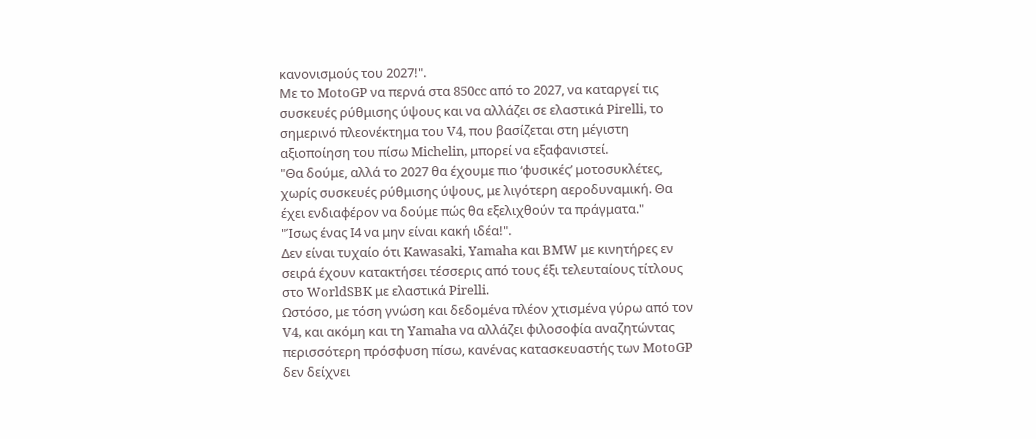κανονισμούς του 2027!".
Με το MotoGP να περνά στα 850cc από το 2027, να καταργεί τις συσκευές ρύθμισης ύψους και να αλλάζει σε ελαστικά Pirelli, το σημερινό πλεονέκτημα του V4, που βασίζεται στη μέγιστη αξιοποίηση του πίσω Michelin, μπορεί να εξαφανιστεί.
"Θα δούμε, αλλά το 2027 θα έχουμε πιο ‘φυσικές’ μοτοσυκλέτες, χωρίς συσκευές ρύθμισης ύψους, με λιγότερη αεροδυναμική. Θα έχει ενδιαφέρον να δούμε πώς θα εξελιχθούν τα πράγματα."
"Ίσως ένας Ι4 να μην είναι κακή ιδέα!".
Δεν είναι τυχαίο ότι Kawasaki, Yamaha και BMW με κινητήρες εν σειρά έχουν κατακτήσει τέσσερις από τους έξι τελευταίους τίτλους στο WorldSBK με ελαστικά Pirelli.
Ωστόσο, με τόση γνώση και δεδομένα πλέον χτισμένα γύρω από τον V4, και ακόμη και τη Yamaha να αλλάζει φιλοσοφία αναζητώντας περισσότερη πρόσφυση πίσω, κανένας κατασκευαστής των MotoGP δεν δείχνει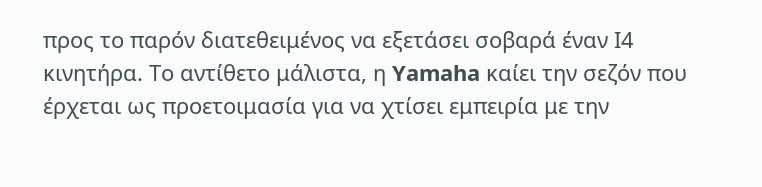προς το παρόν διατεθειμένος να εξετάσει σοβαρά έναν Ι4 κινητήρα. Το αντίθετο μάλιστα, η Yamaha καίει την σεζόν που έρχεται ως προετοιμασία για να χτίσει εμπειρία με την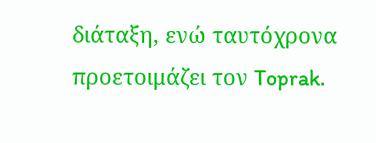διάταξη, ενώ ταυτόχρονα προετοιμάζει τον Toprak.